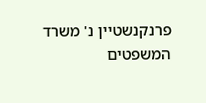פרנקנשטיין נ' משרד המשפטים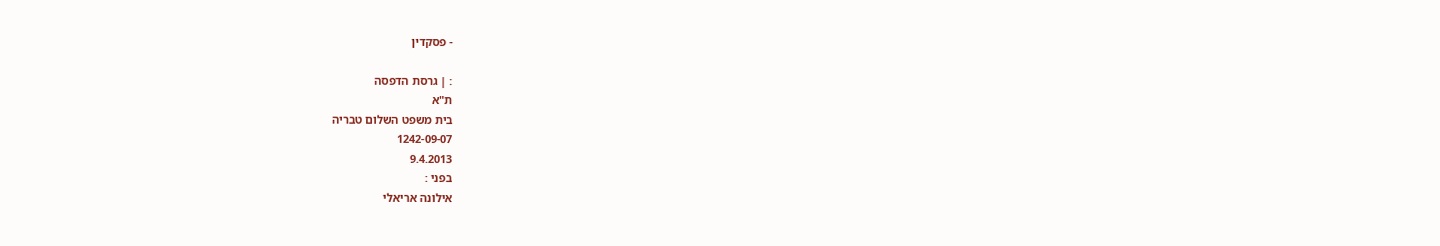- פסקדין

: | גרסת הדפסה
ת"א
בית משפט השלום טבריה
1242-09-07
9.4.2013
בפני :
אילונה אריאלי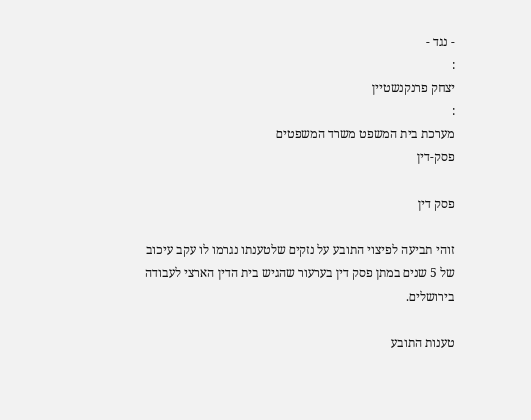- נגד -
:
יצחק פרנקנשטיין
:
מערכת בית המשפט משרד המשפטים
פסק-דין

פסק דין

זוהי תביעה לפיצוי התובע על נזקים שלטענתו נגרמו לו עקב עיכוב של 5 שנים במתן פסק דין בערעור שהגיש בית הדין הארצי לעבודה בירושלים.

טענות התובע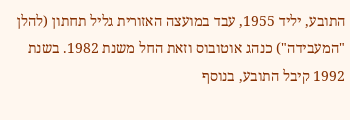התובע, יליד 1955, עבד במועצה האזורית גליל תחתון (להלן "המעבידה") כנהג אוטובוס וזאת החל משנת 1982. בשנת 1992 קיבל התובע, בנוסף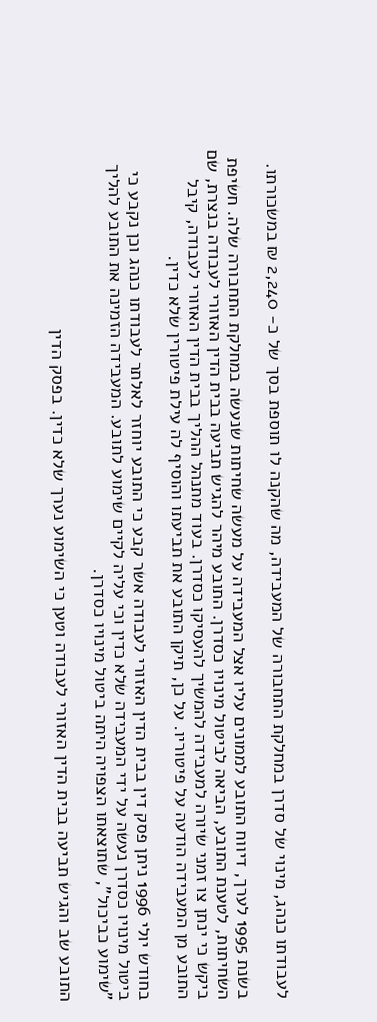לעבודתו כנהג, מינוי של סדרן במחלקת התחבורה של המעבידה, מה שהקנה לו תוספת בסך של כ- 2,240 ₪ במשכורתו.

בשנת 1995 לערך, דיווח התובע לממונים עליו אצל המעבידה על מעשה שחיתות שנעשה במחלקת התחבורה שלה. חשיפת השחיתות, לטענת התובע, הביאה לביטול מינויו כסדרן. התובע מיהר להגיש תביעה בבית הדין האזורי לעבודה בנצרת, שם ביקש כי ינתן צו זמני שיורה למעבידה להמשיך להעסיקו כסדרן. בעוד מתנהל ההליך בבית הדין האזורי לעבודה, קיבל התובע מן המעבידה הודעה על פיטוריו. על כן, תיקן התובע את תביעתו והוסיף לה עילת פיטורין שלא כדין.

בחודש יולי 1996 ניתן פסק דין בבית הדין האזורי לעבודה אשר קבע כי התובע יוחזר לאלתר לעבודתו כנהג וכן נקבע כי ביטול מינויו כסדרן נעשה על ידי המעבידה שלא כדין וכי עליה לקיים שימוע לתובע. המעבידה הזמינה את התובע להליך "שימוע כביכול", שתוצאתו הצפויה היתה ביטול מינויו כסדרן.

התובע שב והגיש תביעה בבית הדין האזורי לעבודה וטען כי השימוע נערך שלא כדין. בפסק הדין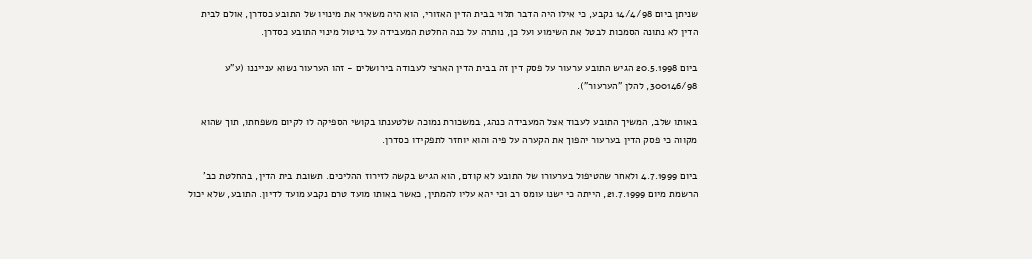שניתן ביום 14/4/98 נקבע, כי אילו היה הדבר תלוי בבית הדין האזורי, הוא היה משאיר את מינויו של התובע כסדרן, אולם לבית הדין לא נתונה הסמכות לבטל את השימוע ועל כן, נותרה על כנה החלטת המעבידה על ביטול מינוי התובע כסדרן.

ביום 20.5.1998 הגיש התובע ערעור על פסק דין זה בבית הדין הארצי לעבודה בירושלים - זהו הערעור נשוא ענייננו (ע"ע 300146/98, להלן "הערעור").

באותו שלב, המשיך התובע לעבוד אצל המעבידה כנהג, במשכורת נמוכה שלטענתו בקושי הספיקה לו לקיום משפחתו, תוך שהוא מקווה כי פסק הדין בערעור יהפוך את הקערה על פיה והוא יוחזר לתפקידו כסדרן.

ביום 4.7.1999 ולאחר שהטיפול בערעורו של התובע לא קודם, הוא הגיש בקשה לזירוז ההליכים. תשובת בית הדין, בהחלטת כב' הרשמת מיום 21.7.1999, הייתה כי ישנו עומס רב וכי יהא עליו להמתין, כאשר באותו מועד טרם נקבע מועד לדיון. התובע, שלא יכול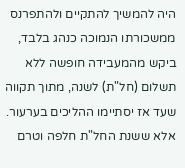היה להמשיך להתקיים ולהתפרנס ממשכורתו הנמוכה כנהג בלבד, ביקש מהמעבידה חופשה ללא תשלום (חל"ת) לשנה, מתוך תקווה שעד אז יסתיימו ההליכים בערעור. אלא ששנת החל"ת חלפה וטרם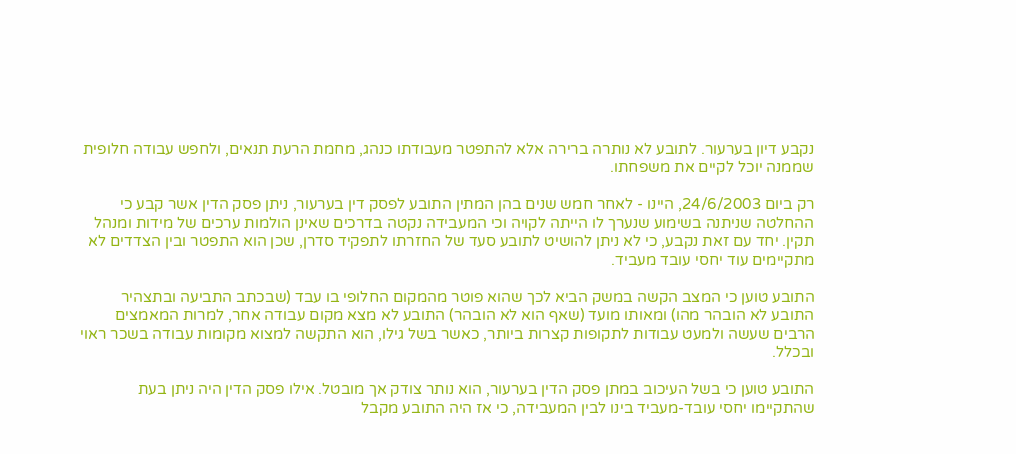נקבע דיון בערעור. לתובע לא נותרה ברירה אלא להתפטר מעבודתו כנהג, מחמת הרעת תנאים, ולחפש עבודה חלופית שממנה יוכל לקיים את משפחתו.

רק ביום 24/6/2003, היינו - לאחר חמש שנים בהן המתין התובע לפסק דין בערעור, ניתן פסק הדין אשר קבע כי ההחלטה שניתנה בשימוע שנערך לו הייתה לקויה וכי המעבידה נקטה בדרכים שאינן הולמות ערכים של מידות ומנהל תקין. יחד עם זאת נקבע, כי לא ניתן להושיט לתובע סעד של החזרתו לתפקיד סדרן, שכן הוא התפטר ובין הצדדים לא מתקיימים עוד יחסי עובד מעביד.

התובע טוען כי המצב הקשה במשק הביא לכך שהוא פוטר מהמקום החלופי בו עבד (שבכתב התביעה ובתצהיר התובע לא הובהר מהו) ומאותו מועד (שאף הוא לא הובהר) התובע לא מצא מקום עבודה אחר, למרות המאמצים הרבים שעשה ולמעט עבודות לתקופות קצרות ביותר, כאשר בשל גילו, הוא התקשה למצוא מקומות עבודה בשכר ראוי ובכלל.

התובע טוען כי בשל העיכוב במתן פסק הדין בערעור, הוא נותר צודק אך מובטל. אילו פסק הדין היה ניתן בעת שהתקיימו יחסי עובד-מעביד בינו לבין המעבידה, כי אז היה התובע מקבל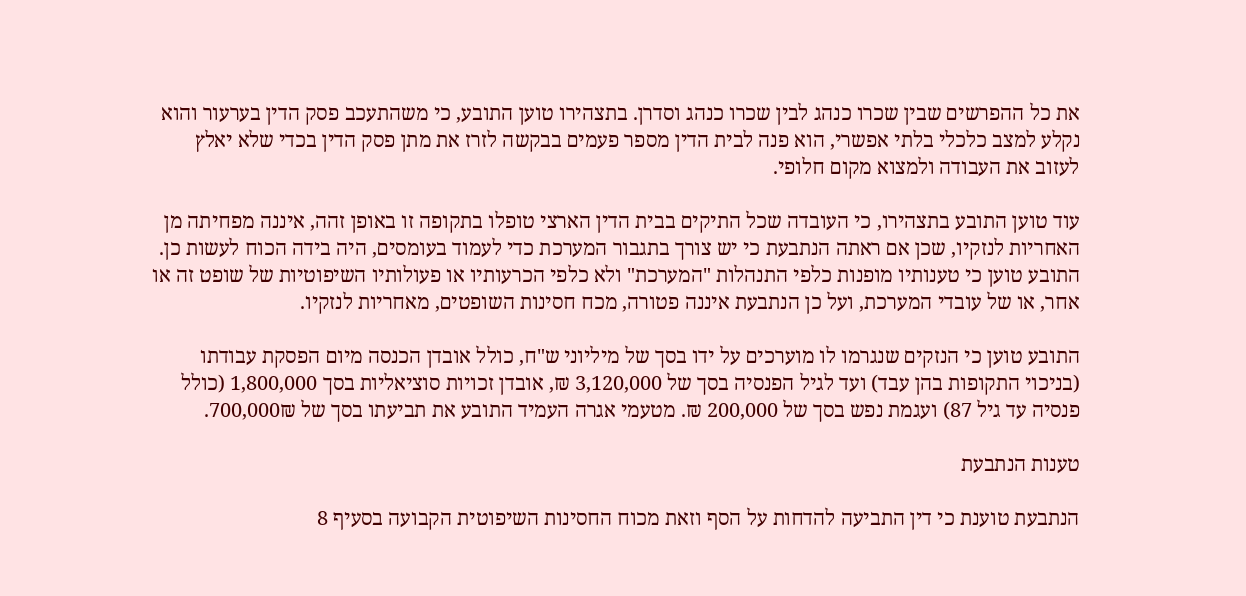את כל ההפרשים שבין שכרו כנהג לבין שכרו כנהג וסדרן. בתצהירו טוען התובע, כי משהתעכב פסק הדין בערעור והוא נקלע למצב כלכלי בלתי אפשרי, הוא פנה לבית הדין מספר פעמים בבקשה לזרז את מתן פסק הדין בכדי שלא יאלץ לעזוב את העבודה ולמצוא מקום חלופי.

עוד טוען התובע בתצהירו, כי העובדה שכל התיקים בבית הדין הארצי טופלו בתקופה זו באופן זהה, איננה מפחיתה מן האחריות לנזקיו, שכן אם ראתה הנתבעת כי יש צורך בתגבור המערכת כדי לעמוד בעומסים, היה בידה הכוח לעשות כן. התובע טוען כי טענותיו מופנות כלפי התנהלות "המערכת" ולא כלפי הכרעותיו או פעולותיו השיפוטיות של שופט זה או אחר, או של עובדי המערכת, ועל כן הנתבעת איננה פטורה, מכח חסינות השופטים, מאחריות לנזקיו.

התובע טוען כי הנזקים שנגרמו לו מוערכים על ידו בסך של מיליוני ש"ח, כולל אובדן הכנסה מיום הפסקת עבודתו (בניכוי התקופות בהן עבד) ועד לגיל הפנסיה בסך של 3,120,000 ₪, אובדן זכויות סוציאליות בסך 1,800,000 (כולל פנסיה עד גיל 87) ועגמת נפש בסך של 200,000 ₪. מטעמי אגרה העמיד התובע את תביעתו בסך של 700,000₪.

טענות הנתבעת

הנתבעת טוענת כי דין התביעה להדחות על הסף וזאת מכוח החסינות השיפוטית הקבועה בסעיף 8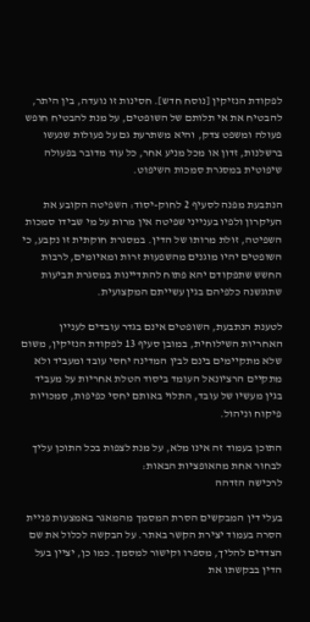לפקודת הנזיקין [נוסח חדש]. חסינות זו נועדה, בין היתר, להבטיח את אי תלותם של השופטים, על מנת להבטיח חופש פעולה ומשפט צדק, והיא משתרעת גם על פעולות שנעשו ברשלנות, זדון או מכל מניע אחר, כל עוד מדובר בפעולה שיפוטית במסגרת סמכות השיפוט.

הנתבעת מפנה לסעיף 2 לחוק-יסוד: השפיטה הקובע את העיקרון ולפיו בענייני שפיטה אין מרות על מי שבידו סמכות השפיטה, זולת מרותו של הדין. במסגרת חוקתית זו נקבע, כי השופטים יהיו מוגנים מהשפעות זרות ומאיומים, לרבות החשש שתפקודם יהא פתוח להתדיינות במסגרת תביעות שתוגשנה כלפיהם בגין עשייתם המקצועית.

לטענת הנתבעת, השופטים אינם בגדר עובדים לעניין האחריות השילוחית, במובן סעיף 13 לפקודת הנזיקין, משום שלא מתקיימים בינם לבין המדינה יחסי עובד ומעביד ולא מתקיים הרציונאל העומד ביסוד הטלת אחריות על מעביד בגין מעשיו של עובד, התלוי באותם יחסי כפיפות, סמכויות פיקוח וניהול.

התוכן בעמוד זה אינו מלא, על מנת לצפות בכל התוכן עליך לבחור אחת מהאופציות הבאות:
לרכישה הזדהה

בעלי דין המבקשים הסרת המסמך מהמאגר באמצעות פניית הסרה בעמוד יצירת הקשר באתר. על הבקשה לכלול את שם הצדדים להליך, מספרו וקישור למסמך. כמו כן, יציין בעל הדין בבקשתו את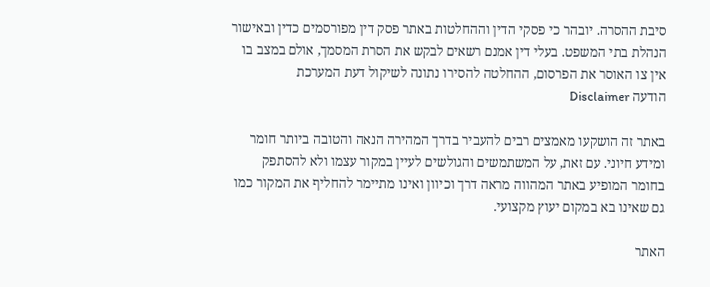סיבת ההסרה. יובהר כי פסקי הדין וההחלטות באתר פסק דין מפורסמים כדין ובאישור הנהלת בתי המשפט. בעלי דין אמנם רשאים לבקש את הסרת המסמך, אולם במצב בו אין צו האוסר את הפרסום, ההחלטה להסירו נתונה לשיקול דעת המערכת
הודעה Disclaimer

באתר זה הושקעו מאמצים רבים להעביר בדרך המהירה הנאה והטובה ביותר חומר ומידע חיוני. עם זאת, על המשתמשים והגולשים לעיין במקור עצמו ולא להסתפק בחומר המופיע באתר המהווה מראה דרך וכיוון ואינו מתיימר להחליף את המקור כמו גם שאינו בא במקום יעוץ מקצועי.

האתר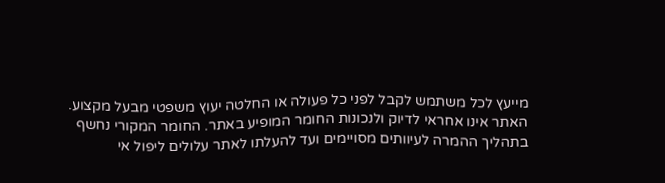מייעץ לכל משתמש לקבל לפני כל פעולה או החלטה יעוץ משפטי מבעל מקצוע. האתר אינו אחראי לדיוק ולנכונות החומר המופיע באתר. החומר המקורי נחשף בתהליך ההמרה לעיוותים מסויימים ועד להעלתו לאתר עלולים ליפול אי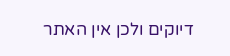דיוקים ולכן אין האתר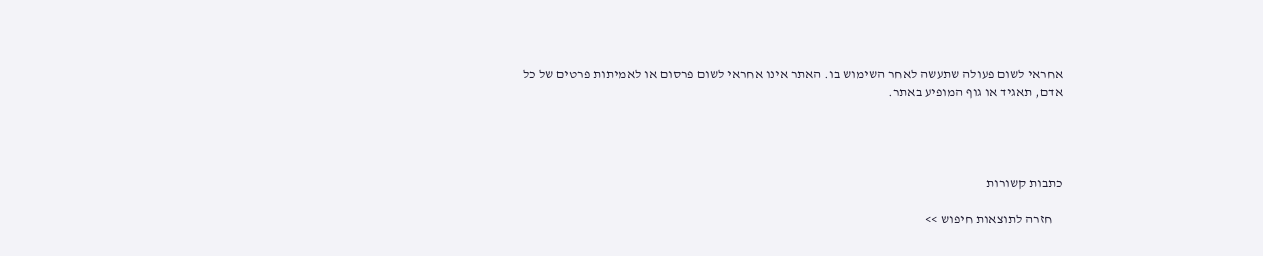אחראי לשום פעולה שתעשה לאחר השימוש בו. האתר אינו אחראי לשום פרסום או לאמיתות פרטים של כל אדם, תאגיד או גוף המופיע באתר.




כתבות קשורות

    חזרה לתוצאות חיפוש >>